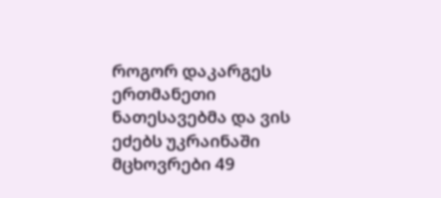როგორ დაკარგეს ერთმანეთი ნათესავებმა და ვის ეძებს უკრაინაში მცხოვრები 49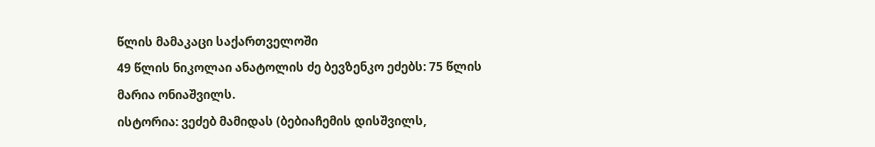წლის მამაკაცი საქართველოში
49 წლის ნიკოლაი ანატოლის ძე ბევზენკო ეძებს: 75 წლის მარია ონიაშვილს.
ისტორია: ვეძებ მამიდას (ბებიაჩემის დისშვილს,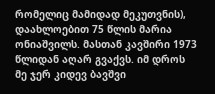რომელიც მამიდად მეკუთვნის), დაახლოებით 75 წლის მარია ონიაშვილს. მასთან კავშირი 1973 წლიდან აღარ გვაქვს. იმ დროს მე ჯერ კიდევ ბავშვი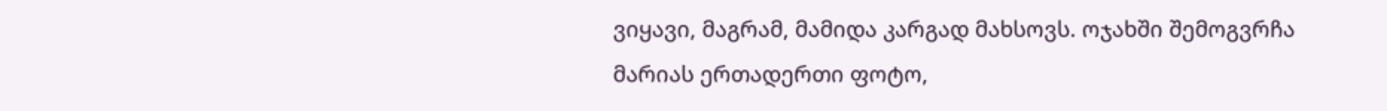ვიყავი, მაგრამ, მამიდა კარგად მახსოვს. ოჯახში შემოგვრჩა მარიას ერთადერთი ფოტო,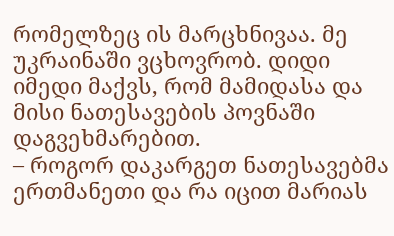რომელზეც ის მარცხნივაა. მე უკრაინაში ვცხოვრობ. დიდი იმედი მაქვს, რომ მამიდასა და მისი ნათესავების პოვნაში დაგვეხმარებით.
– როგორ დაკარგეთ ნათესავებმა ერთმანეთი და რა იცით მარიას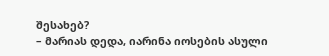შესახებ?
– მარიას დედა, იარინა იოსების ასული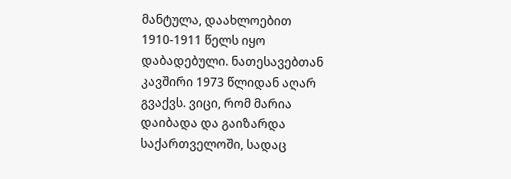მანტულა, დაახლოებით 1910-1911 წელს იყო დაბადებული. ნათესავებთან კავშირი 1973 წლიდან აღარ გვაქვს. ვიცი, რომ მარია დაიბადა და გაიზარდა საქართველოში, სადაც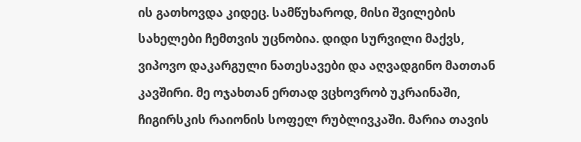ის გათხოვდა კიდეც. სამწუხაროდ, მისი შვილების სახელები ჩემთვის უცნობია. დიდი სურვილი მაქვს, ვიპოვო დაკარგული ნათესავები და აღვადგინო მათთან კავშირი. მე ოჯახთან ერთად ვცხოვრობ უკრაინაში, ჩიგირსკის რაიონის სოფელ რუბლივკაში. მარია თავის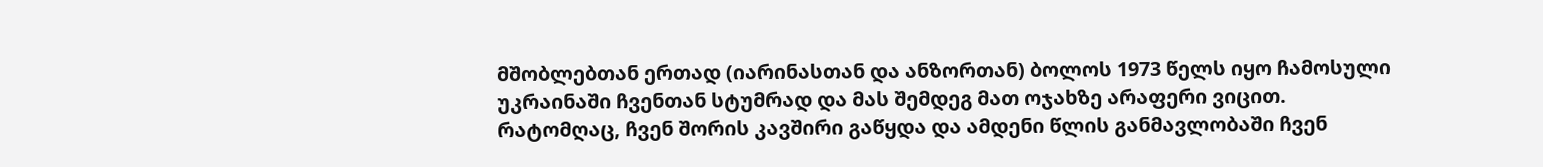მშობლებთან ერთად (იარინასთან და ანზორთან) ბოლოს 1973 წელს იყო ჩამოსული უკრაინაში ჩვენთან სტუმრად და მას შემდეგ მათ ოჯახზე არაფერი ვიცით. რატომღაც, ჩვენ შორის კავშირი გაწყდა და ამდენი წლის განმავლობაში ჩვენ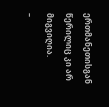ერთმანეთისგან წერილიც კი არ მიგვიღია.
–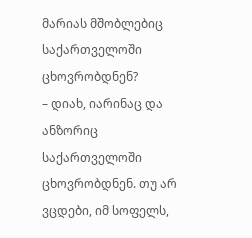მარიას მშობლებიც საქართველოში ცხოვრობდნენ?
– დიახ, იარინაც და ანზორიც საქართველოში ცხოვრობდნენ. თუ არ ვცდები, იმ სოფელს,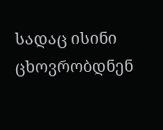სადაც ისინი ცხოვრობდნენ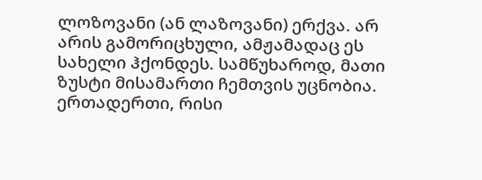ლოზოვანი (ან ლაზოვანი) ერქვა. არ არის გამორიცხული, ამჟამადაც ეს სახელი ჰქონდეს. სამწუხაროდ, მათი ზუსტი მისამართი ჩემთვის უცნობია. ერთადერთი, რისი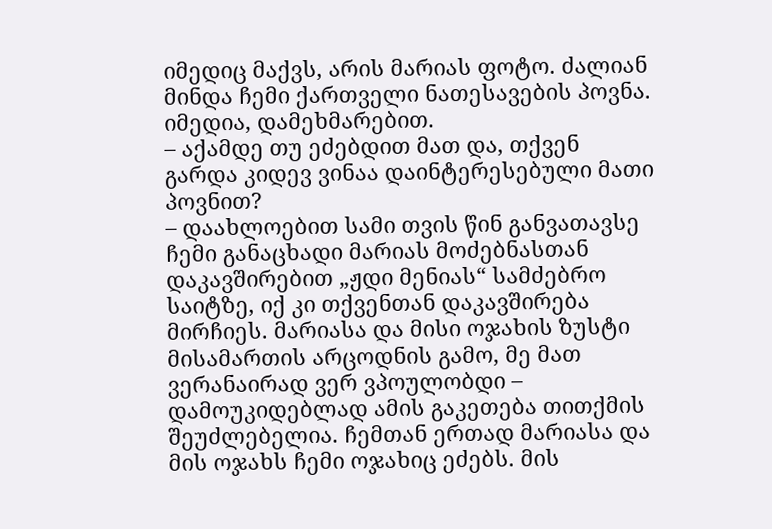იმედიც მაქვს, არის მარიას ფოტო. ძალიან მინდა ჩემი ქართველი ნათესავების პოვნა. იმედია, დამეხმარებით.
– აქამდე თუ ეძებდით მათ და, თქვენ გარდა კიდევ ვინაა დაინტერესებული მათი პოვნით?
– დაახლოებით სამი თვის წინ განვათავსე ჩემი განაცხადი მარიას მოძებნასთან დაკავშირებით „ჟდი მენიას“ სამძებრო საიტზე, იქ კი თქვენთან დაკავშირება მირჩიეს. მარიასა და მისი ოჯახის ზუსტი მისამართის არცოდნის გამო, მე მათ ვერანაირად ვერ ვპოულობდი – დამოუკიდებლად ამის გაკეთება თითქმის შეუძლებელია. ჩემთან ერთად მარიასა და მის ოჯახს ჩემი ოჯახიც ეძებს. მის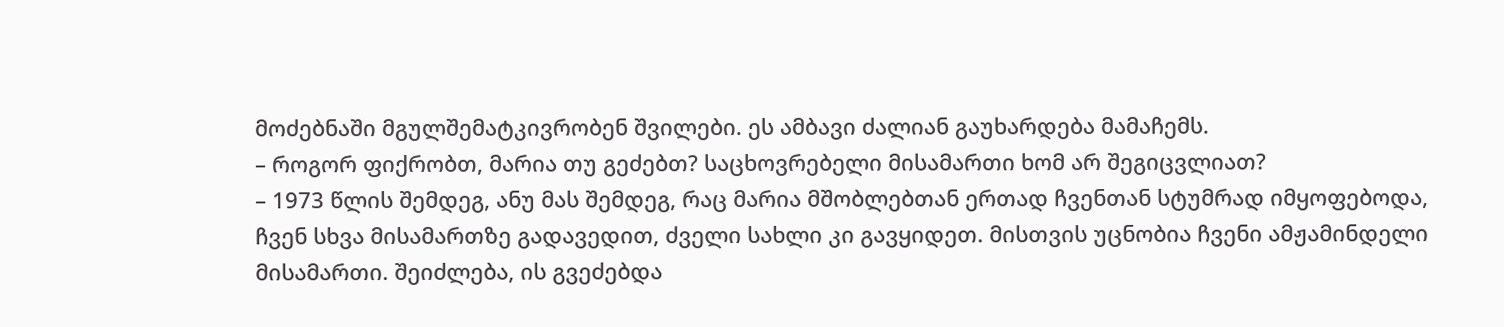მოძებნაში მგულშემატკივრობენ შვილები. ეს ამბავი ძალიან გაუხარდება მამაჩემს.
– როგორ ფიქრობთ, მარია თუ გეძებთ? საცხოვრებელი მისამართი ხომ არ შეგიცვლიათ?
– 1973 წლის შემდეგ, ანუ მას შემდეგ, რაც მარია მშობლებთან ერთად ჩვენთან სტუმრად იმყოფებოდა, ჩვენ სხვა მისამართზე გადავედით, ძველი სახლი კი გავყიდეთ. მისთვის უცნობია ჩვენი ამჟამინდელი მისამართი. შეიძლება, ის გვეძებდა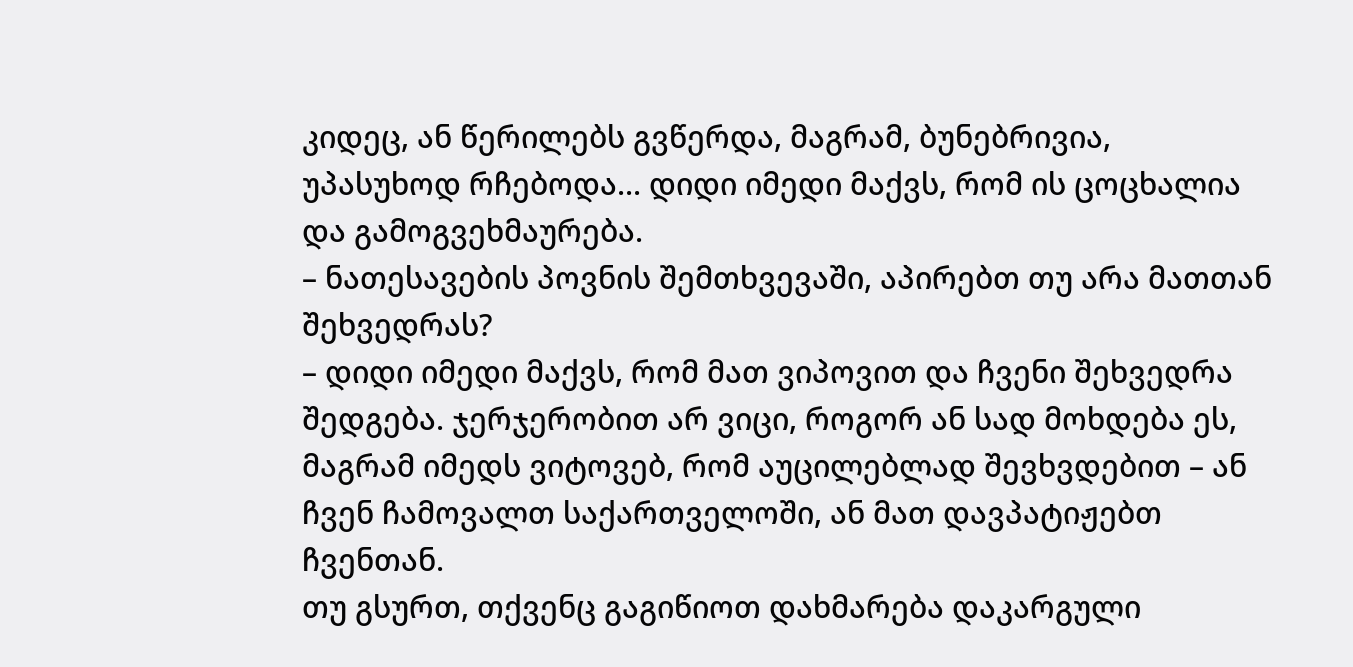კიდეც, ან წერილებს გვწერდა, მაგრამ, ბუნებრივია, უპასუხოდ რჩებოდა... დიდი იმედი მაქვს, რომ ის ცოცხალია და გამოგვეხმაურება.
– ნათესავების პოვნის შემთხვევაში, აპირებთ თუ არა მათთან შეხვედრას?
– დიდი იმედი მაქვს, რომ მათ ვიპოვით და ჩვენი შეხვედრა შედგება. ჯერჯერობით არ ვიცი, როგორ ან სად მოხდება ეს, მაგრამ იმედს ვიტოვებ, რომ აუცილებლად შევხვდებით – ან ჩვენ ჩამოვალთ საქართველოში, ან მათ დავპატიჟებთ ჩვენთან.
თუ გსურთ, თქვენც გაგიწიოთ დახმარება დაკარგული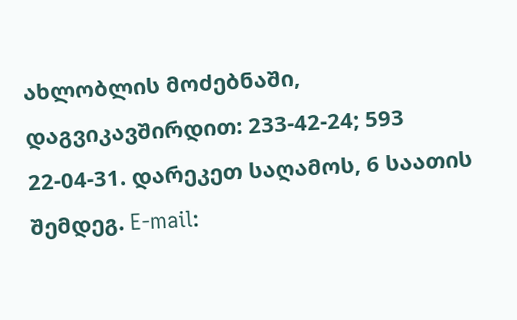ახლობლის მოძებნაში, დაგვიკავშირდით: 233-42-24; 593 22-04-31. დარეკეთ საღამოს, 6 საათის შემდეგ. E-mail: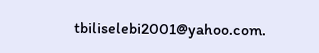tbiliselebi2001@yahoo.com.